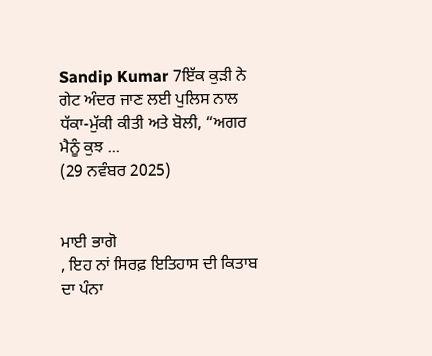Sandip Kumar 7ਇੱਕ ਕੁੜੀ ਨੇ ਗੇਟ ਅੰਦਰ ਜਾਣ ਲਈ ਪੁਲਿਸ ਨਾਲ ਧੱਕਾ-ਮੁੱਕੀ ਕੀਤੀ ਅਤੇ ਬੋਲੀ, “ਅਗਰ ਮੈਨੂੰ ਕੁਝ ...
(29 ਨਵੰਬਰ 2025)


ਮਾਈ ਭਾਗੋ
, ਇਹ ਨਾਂ ਸਿਰਫ਼ ਇਤਿਹਾਸ ਦੀ ਕਿਤਾਬ ਦਾ ਪੰਨਾ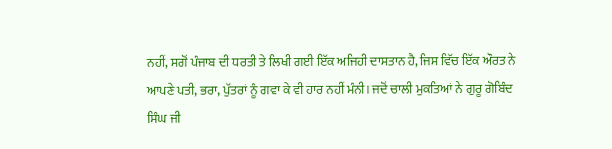ਨਹੀਂ, ਸਗੋਂ ਪੰਜਾਬ ਦੀ ਧਰਤੀ ਤੇ ਲਿਖੀ ਗਈ ਇੱਕ ਅਜਿਹੀ ਦਾਸਤਾਨ ਹੈ, ਜਿਸ ਵਿੱਚ ਇੱਕ ਔਰਤ ਨੇ ਆਪਣੇ ਪਤੀ, ਭਰਾ, ਪੁੱਤਰਾਂ ਨੂੰ ਗਵਾ ਕੇ ਵੀ ਹਾਰ ਨਹੀਂ ਮੰਨੀ। ਜਦੋਂ ਚਾਲੀ ਮੁਕਤਿਆਂ ਨੇ ਗੁਰੂ ਗੋਬਿੰਦ ਸਿੰਘ ਜੀ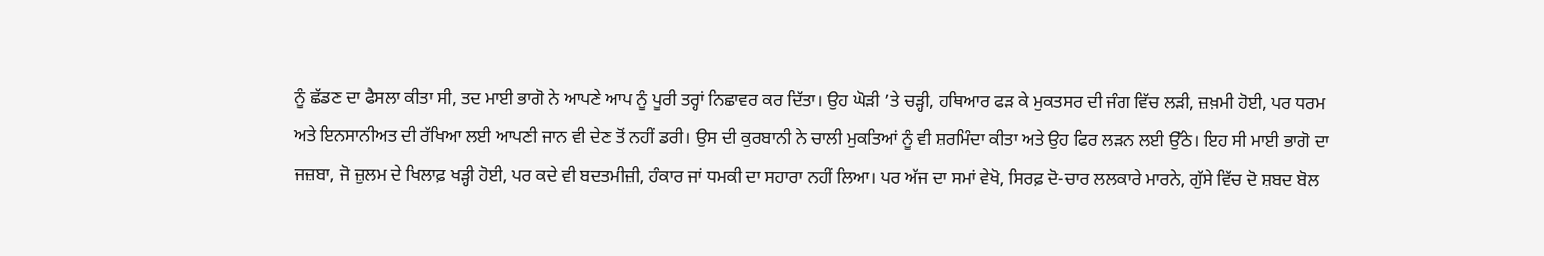ਨੂੰ ਛੱਡਣ ਦਾ ਫੈਸਲਾ ਕੀਤਾ ਸੀ, ਤਦ ਮਾਈ ਭਾਗੋ ਨੇ ਆਪਣੇ ਆਪ ਨੂੰ ਪੂਰੀ ਤਰ੍ਹਾਂ ਨਿਛਾਵਰ ਕਰ ਦਿੱਤਾ। ਉਹ ਘੋੜੀ ’ਤੇ ਚੜ੍ਹੀ, ਹਥਿਆਰ ਫੜ ਕੇ ਮੁਕਤਸਰ ਦੀ ਜੰਗ ਵਿੱਚ ਲੜੀ, ਜ਼ਖ਼ਮੀ ਹੋਈ, ਪਰ ਧਰਮ ਅਤੇ ਇਨਸਾਨੀਅਤ ਦੀ ਰੱਖਿਆ ਲਈ ਆਪਣੀ ਜਾਨ ਵੀ ਦੇਣ ਤੋਂ ਨਹੀਂ ਡਰੀ। ਉਸ ਦੀ ਕੁਰਬਾਨੀ ਨੇ ਚਾਲੀ ਮੁਕਤਿਆਂ ਨੂੰ ਵੀ ਸ਼ਰਮਿੰਦਾ ਕੀਤਾ ਅਤੇ ਉਹ ਫਿਰ ਲੜਨ ਲਈ ਉੱਠੇ। ਇਹ ਸੀ ਮਾਈ ਭਾਗੋ ਦਾ ਜਜ਼ਬਾ, ਜੋ ਜ਼ੁਲਮ ਦੇ ਖਿਲਾਫ਼ ਖੜ੍ਹੀ ਹੋਈ, ਪਰ ਕਦੇ ਵੀ ਬਦਤਮੀਜ਼ੀ, ਹੰਕਾਰ ਜਾਂ ਧਮਕੀ ਦਾ ਸਹਾਰਾ ਨਹੀਂ ਲਿਆ। ਪਰ ਅੱਜ ਦਾ ਸਮਾਂ ਵੇਖੋ, ਸਿਰਫ਼ ਦੋ-ਚਾਰ ਲਲਕਾਰੇ ਮਾਰਨੇ, ਗੁੱਸੇ ਵਿੱਚ ਦੋ ਸ਼ਬਦ ਬੋਲ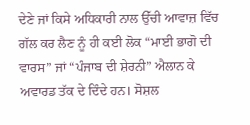ਦੇਣੇ ਜਾਂ ਕਿਸੇ ਅਧਿਕਾਰੀ ਨਾਲ ਉੱਚੀ ਆਵਾਜ਼ ਵਿੱਚ ਗੱਲ ਕਰ ਲੈਣ ਨੂੰ ਹੀ ਕਈ ਲੋਕ “ਮਾਈ ਭਾਗੋ ਦੀ ਵਾਰਸ” ਜਾਂ “ਪੰਜਾਬ ਦੀ ਸ਼ੇਰਨੀ” ਐਲਾਨ ਕੇ ਅਵਾਰਡ ਤੱਕ ਦੇ ਦਿੰਦੇ ਹਨ। ਸੋਸ਼ਲ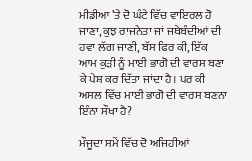ਮੀਡੀਆ ’ਤੇ ਦੋ ਘੰਟੇ ਵਿੱਚ ਵਾਇਰਲ ਹੋ ਜਾਣਾ, ਕੁਝ ਰਾਜਨੇਤਾ ਜਾਂ ਜਥੇਬੰਦੀਆਂ ਦੀ ਹਵਾ ਲੱਗ ਜਾਣੀ, ਬੱਸ ਫਿਰ ਕੀ, ਇੱਕ ਆਮ ਕੁੜੀ ਨੂੰ ਮਾਈ ਭਾਗੋ ਦੀ ਵਾਰਸ ਬਣਾ ਕੇ ਪੇਸ਼ ਕਰ ਦਿੱਤਾ ਜਾਂਦਾ ਹੈ। ਪਰ ਕੀ ਅਸਲ ਵਿੱਚ ਮਾਈ ਭਾਗੋ ਦੀ ਵਾਰਸ ਬਣਨਾ ਇੰਨਾ ਸੌਖਾ ਹੈ?

ਮੌਜੂਦਾ ਸਮੇਂ ਵਿੱਚ ਦੋ ਅਜਿਹੀਆਂ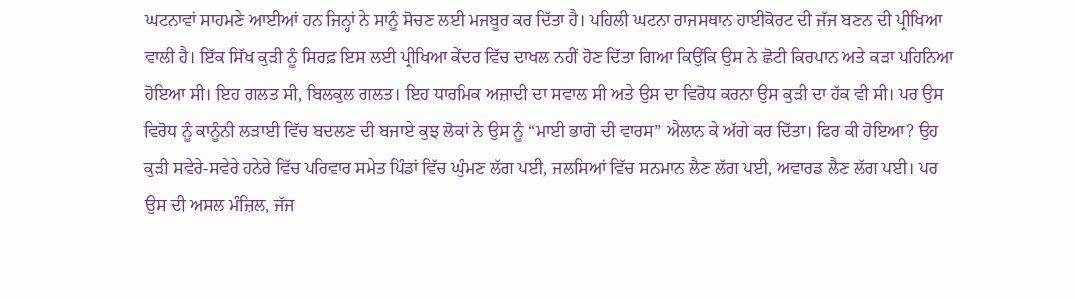ਘਟਨਾਵਾਂ ਸਾਹਮਣੇ ਆਈਆਂ ਹਨ ਜਿਨ੍ਹਾਂ ਨੇ ਸਾਨੂੰ ਸੋਚਣ ਲਈ ਮਜਬੂਰ ਕਰ ਦਿੱਤਾ ਹੈ। ਪਹਿਲੀ ਘਟਨਾ ਰਾਜਸਥਾਨ ਹਾਈਕੋਰਟ ਦੀ ਜੱਜ ਬਣਨ ਦੀ ਪ੍ਰੀਖਿਆ ਵਾਲੀ ਹੈ। ਇੱਕ ਸਿੱਖ ਕੁੜੀ ਨੂੰ ਸਿਰਫ਼ ਇਸ ਲਈ ਪ੍ਰੀਖਿਆ ਕੇਂਦਰ ਵਿੱਚ ਦਾਖਲ ਨਹੀਂ ਹੋਣ ਦਿੱਤਾ ਗਿਆ ਕਿਉਂਕਿ ਉਸ ਨੇ ਛੋਟੀ ਕਿਰਪਾਨ ਅਤੇ ਕੜਾ ਪਹਿਨਿਆ ਹੋਇਆ ਸੀ। ਇਹ ਗਲਤ ਸੀ, ਬਿਲਕੁਲ ਗਲਤ। ਇਹ ਧਾਰਮਿਕ ਅਜ਼ਾਦੀ ਦਾ ਸਵਾਲ ਸੀ ਅਤੇ ਉਸ ਦਾ ਵਿਰੋਧ ਕਰਨਾ ਉਸ ਕੁੜੀ ਦਾ ਹੱਕ ਵੀ ਸੀ। ਪਰ ਉਸ ਵਿਰੋਧ ਨੂੰ ਕਾਨੂੰਨੀ ਲੜਾਈ ਵਿੱਚ ਬਦਲਣ ਦੀ ਬਜਾਏ ਕੁਝ ਲੋਕਾਂ ਨੇ ਉਸ ਨੂੰ “ਮਾਈ ਭਾਗੋ ਦੀ ਵਾਰਸ” ਐਲਾਨ ਕੇ ਅੱਗੇ ਕਰ ਦਿੱਤਾ। ਫਿਰ ਕੀ ਹੋਇਆ? ਉਹ ਕੁੜੀ ਸਵੇਰੇ-ਸਵੇਰੇ ਹਨੇਰੇ ਵਿੱਚ ਪਰਿਵਾਰ ਸਮੇਤ ਪਿੰਡਾਂ ਵਿੱਚ ਘੁੰਮਣ ਲੱਗ ਪਈ, ਜਲਸਿਆਂ ਵਿੱਚ ਸਨਮਾਨ ਲੈਣ ਲੱਗ ਪਈ, ਅਵਾਰਡ ਲੈਣ ਲੱਗ ਪਈ। ਪਰ ਉਸ ਦੀ ਅਸਲ ਮੰਜ਼ਿਲ, ਜੱਜ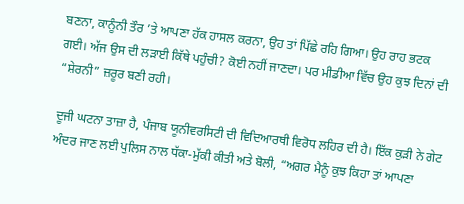ਬਣਨਾ, ਕਾਨੂੰਨੀ ਤੌਰ ’ਤੇ ਆਪਣਾ ਹੱਕ ਹਾਸਲ ਕਰਨਾ, ਉਹ ਤਾਂ ਪਿੱਛੇ ਰਹਿ ਗਿਆ। ਉਹ ਰਾਹ ਭਟਕ ਗਈ। ਅੱਜ ਉਸ ਦੀ ਲੜਾਈ ਕਿੱਥੇ ਪਹੁੰਚੀ? ਕੋਈ ਨਹੀਂ ਜਾਣਦਾ। ਪਰ ਮੀਡੀਆ ਵਿੱਚ ਉਹ ਕੁਝ ਦਿਨਾਂ ਦੀ “ਸ਼ੇਰਨੀ” ਜ਼ਰੂਰ ਬਣੀ ਰਹੀ।

ਦੂਜੀ ਘਟਨਾ ਤਾਜ਼ਾ ਹੈ, ਪੰਜਾਬ ਯੂਨੀਵਰਸਿਟੀ ਦੀ ਵਿਦਿਆਰਥੀ ਵਿਰੋਧ ਲਹਿਰ ਦੀ ਹੈ। ਇੱਕ ਕੁੜੀ ਨੇ ਗੇਟ ਅੰਦਰ ਜਾਣ ਲਈ ਪੁਲਿਸ ਨਾਲ ਧੱਕਾ-ਮੁੱਕੀ ਕੀਤੀ ਅਤੇ ਬੋਲੀ, “ਅਗਰ ਮੈਨੂੰ ਕੁਝ ਕਿਹਾ ਤਾਂ ਆਪਣਾ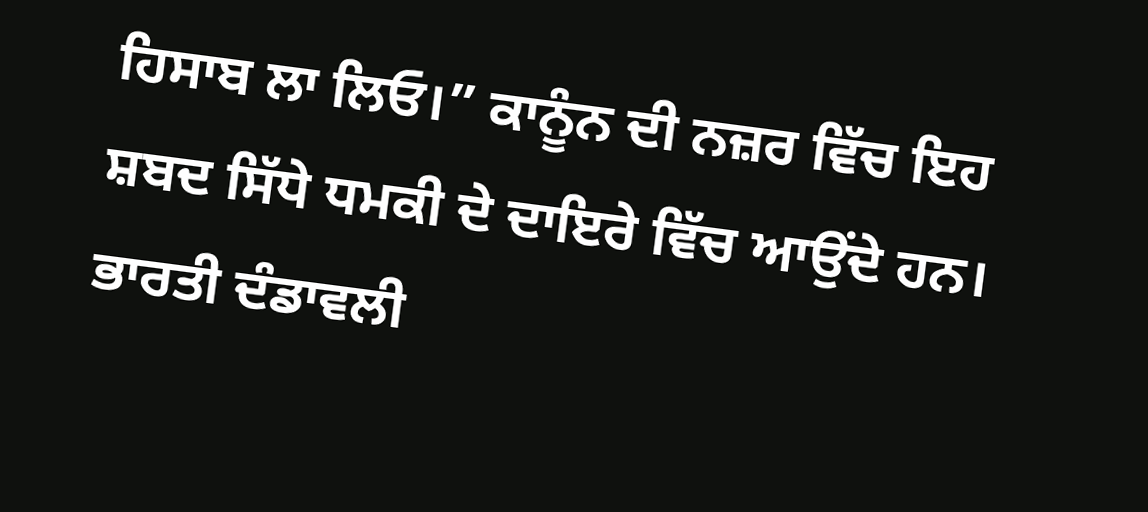ਹਿਸਾਬ ਲਾ ਲਿਓ।” ਕਾਨੂੰਨ ਦੀ ਨਜ਼ਰ ਵਿੱਚ ਇਹ ਸ਼ਬਦ ਸਿੱਧੇ ਧਮਕੀ ਦੇ ਦਾਇਰੇ ਵਿੱਚ ਆਉਂਦੇ ਹਨ। ਭਾਰਤੀ ਦੰਡਾਵਲੀ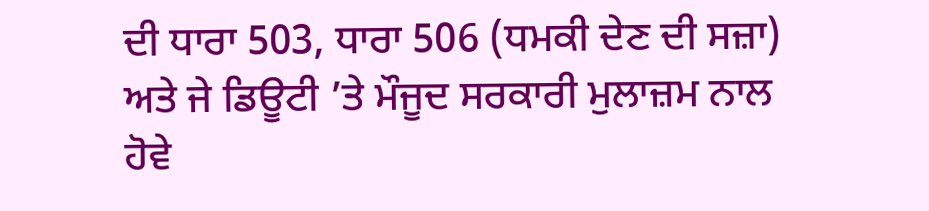ਦੀ ਧਾਰਾ 503, ਧਾਰਾ 506 (ਧਮਕੀ ਦੇਣ ਦੀ ਸਜ਼ਾ) ਅਤੇ ਜੇ ਡਿਊਟੀ ’ਤੇ ਮੌਜੂਦ ਸਰਕਾਰੀ ਮੁਲਾਜ਼ਮ ਨਾਲ ਹੋਵੇ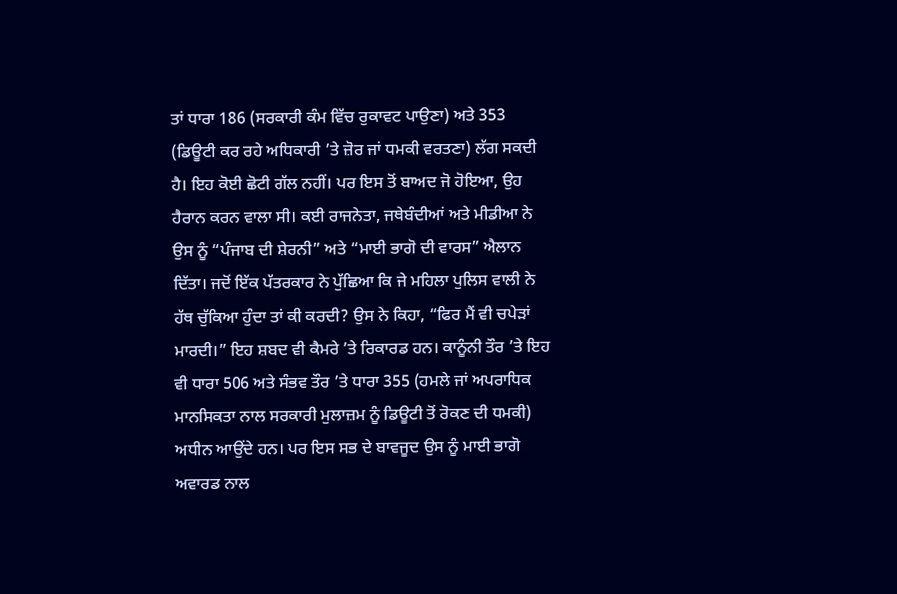ਤਾਂ ਧਾਰਾ 186 (ਸਰਕਾਰੀ ਕੰਮ ਵਿੱਚ ਰੁਕਾਵਟ ਪਾਉਣਾ) ਅਤੇ 353 (ਡਿਊਟੀ ਕਰ ਰਹੇ ਅਧਿਕਾਰੀ ’ਤੇ ਜ਼ੋਰ ਜਾਂ ਧਮਕੀ ਵਰਤਣਾ) ਲੱਗ ਸਕਦੀ ਹੈ। ਇਹ ਕੋਈ ਛੋਟੀ ਗੱਲ ਨਹੀਂ। ਪਰ ਇਸ ਤੋਂ ਬਾਅਦ ਜੋ ਹੋਇਆ, ਉਹ ਹੈਰਾਨ ਕਰਨ ਵਾਲਾ ਸੀ। ਕਈ ਰਾਜਨੇਤਾ, ਜਥੇਬੰਦੀਆਂ ਅਤੇ ਮੀਡੀਆ ਨੇ ਉਸ ਨੂੰ “ਪੰਜਾਬ ਦੀ ਸ਼ੇਰਨੀ” ਅਤੇ “ਮਾਈ ਭਾਗੋ ਦੀ ਵਾਰਸ” ਐਲਾਨ ਦਿੱਤਾ। ਜਦੋਂ ਇੱਕ ਪੱਤਰਕਾਰ ਨੇ ਪੁੱਛਿਆ ਕਿ ਜੇ ਮਹਿਲਾ ਪੁਲਿਸ ਵਾਲੀ ਨੇ ਹੱਥ ਚੁੱਕਿਆ ਹੁੰਦਾ ਤਾਂ ਕੀ ਕਰਦੀ? ਉਸ ਨੇ ਕਿਹਾ, “ਫਿਰ ਮੈਂ ਵੀ ਚਪੇੜਾਂ ਮਾਰਦੀ।” ਇਹ ਸ਼ਬਦ ਵੀ ਕੈਮਰੇ ’ਤੇ ਰਿਕਾਰਡ ਹਨ। ਕਾਨੂੰਨੀ ਤੌਰ ’ਤੇ ਇਹ ਵੀ ਧਾਰਾ 506 ਅਤੇ ਸੰਭਵ ਤੌਰ ’ਤੇ ਧਾਰਾ 355 (ਹਮਲੇ ਜਾਂ ਅਪਰਾਧਿਕ ਮਾਨਸਿਕਤਾ ਨਾਲ ਸਰਕਾਰੀ ਮੁਲਾਜ਼ਮ ਨੂੰ ਡਿਊਟੀ ਤੋਂ ਰੋਕਣ ਦੀ ਧਮਕੀ) ਅਧੀਨ ਆਉਂਦੇ ਹਨ। ਪਰ ਇਸ ਸਭ ਦੇ ਬਾਵਜੂਦ ਉਸ ਨੂੰ ਮਾਈ ਭਾਗੋ ਅਵਾਰਡ ਨਾਲ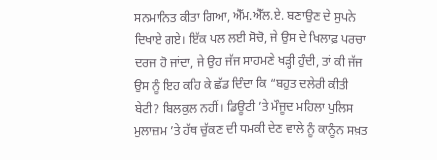ਸਨਮਾਨਿਤ ਕੀਤਾ ਗਿਆ, ਐੱਮ.ਐੱਲ.ਏ. ਬਣਾਉਣ ਦੇ ਸੁਪਨੇ ਦਿਖਾਏ ਗਏ। ਇੱਕ ਪਲ ਲਈ ਸੋਚੋ, ਜੇ ਉਸ ਦੇ ਖਿਲਾਫ਼ ਪਰਚਾ ਦਰਜ ਹੋ ਜਾਂਦਾ, ਜੇ ਉਹ ਜੱਜ ਸਾਹਮਣੇ ਖੜ੍ਹੀ ਹੁੰਦੀ, ਤਾਂ ਕੀ ਜੱਜ ਉਸ ਨੂੰ ਇਹ ਕਹਿ ਕੇ ਛੱਡ ਦਿੰਦਾ ਕਿ “ਬਹੁਤ ਦਲੇਰੀ ਕੀਤੀ ਬੇਟੀ? ਬਿਲਕੁਲ ਨਹੀਂ। ਡਿਊਟੀ ’ਤੇ ਮੌਜੂਦ ਮਹਿਲਾ ਪੁਲਿਸ ਮੁਲਾਜ਼ਮ ’ਤੇ ਹੱਥ ਚੁੱਕਣ ਦੀ ਧਮਕੀ ਦੇਣ ਵਾਲੇ ਨੂੰ ਕਾਨੂੰਨ ਸਖ਼ਤ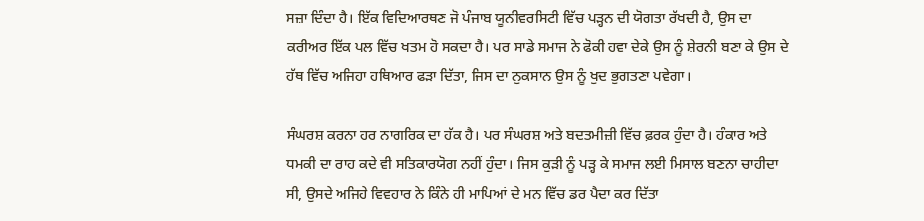ਸਜ਼ਾ ਦਿੰਦਾ ਹੈ। ਇੱਕ ਵਿਦਿਆਰਥਣ ਜੋ ਪੰਜਾਬ ਯੂਨੀਵਰਸਿਟੀ ਵਿੱਚ ਪੜ੍ਹਨ ਦੀ ਯੋਗਤਾ ਰੱਖਦੀ ਹੈ, ਉਸ ਦਾ ਕਰੀਅਰ ਇੱਕ ਪਲ ਵਿੱਚ ਖਤਮ ਹੋ ਸਕਦਾ ਹੈ। ਪਰ ਸਾਡੇ ਸਮਾਜ ਨੇ ਫੋਕੀ ਹਵਾ ਦੇਕੇ ਉਸ ਨੂੰ ਸ਼ੇਰਨੀ ਬਣਾ ਕੇ ਉਸ ਦੇ ਹੱਥ ਵਿੱਚ ਅਜਿਹਾ ਹਥਿਆਰ ਫੜਾ ਦਿੱਤਾ, ਜਿਸ ਦਾ ਨੁਕਸਾਨ ਉਸ ਨੂੰ ਖੁਦ ਭੁਗਤਣਾ ਪਵੇਗਾ।

ਸੰਘਰਸ਼ ਕਰਨਾ ਹਰ ਨਾਗਰਿਕ ਦਾ ਹੱਕ ਹੈ। ਪਰ ਸੰਘਰਸ਼ ਅਤੇ ਬਦਤਮੀਜ਼ੀ ਵਿੱਚ ਫ਼ਰਕ ਹੁੰਦਾ ਹੈ। ਹੰਕਾਰ ਅਤੇ ਧਮਕੀ ਦਾ ਰਾਹ ਕਦੇ ਵੀ ਸਤਿਕਾਰਯੋਗ ਨਹੀਂ ਹੁੰਦਾ। ਜਿਸ ਕੁੜੀ ਨੂੰ ਪੜ੍ਹ ਕੇ ਸਮਾਜ ਲਈ ਮਿਸਾਲ ਬਣਨਾ ਚਾਹੀਦਾ ਸੀ, ਉਸਦੇ ਅਜਿਹੇ ਵਿਵਹਾਰ ਨੇ ਕਿੰਨੇ ਹੀ ਮਾਪਿਆਂ ਦੇ ਮਨ ਵਿੱਚ ਡਰ ਪੈਦਾ ਕਰ ਦਿੱਤਾ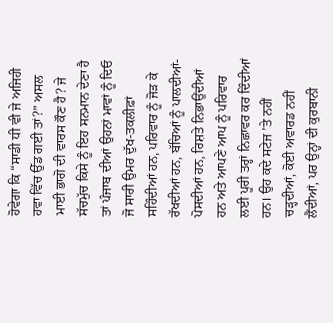ਹੋਵੇਗਾ ਕਿ “ਸਾਡੀ ਧੀ ਵੀ ਜੇ ਅਜਿਹੀ ਹਵਾ ਵਿੱਚ ਉੱਡ ਗਈ ਤਾਂ?” ਅਸਲ ਮਾਈ ਭਾਗੋ ਦੀ ਵਾਰਸ ਕੌਣ ਹੈ? ਜੇ ਸੱਚਮੁੱਚ ਕਿਸੇ ਨੂੰ ਇਹ ਸਨਮਾਨ ਦੇਣਾ ਹੈ ਤਾਂ ਪੰਜਾਬ ਦੀਆਂ ਉਹਨਾਂ ਮਾਵਾਂ ਨੂੰ ਦਿਓ ਜੋ ਸਾਰੀ ਉਮਰ ਦੁੱਖ-ਤਕਲੀਫ਼ਾਂ ਸਹਿੰਦੀਆਂ ਹਨ, ਪਰਿਵਾਰ ਨੂੰ ਜੋੜ ਕੇ ਰੱਖਦੀਆਂ ਹਨ, ਬੱਚਿਆਂ ਨੂੰ ਪਾਲਦੀਆਂ-ਪੋਸਦੀਆਂ ਹਨ, ਰਿਸ਼ਤੇ ਨਿਭਾਉਂਦੀਆਂ ਹਨ ਅਤੇ ਆਪਣੇ ਆਪ ਨੂੰ ਪਰਿਵਾਰ ਲਈ ਪੂਰੀ ਤਰ੍ਹਾਂ ਨਿਛਾਵਰ ਕਰ ਦਿੰਦੀਆਂ ਹਨ। ਉਹ ਕਦੇ ਸਟੇਜ ’ਤੇ ਨਹੀਂ ਚੜ੍ਹਦੀਆਂ, ਕੋਈ ਅਵਾਰਡ ਨਹੀਂ ਲੈਂਦੀਆਂ, ਪਰ ਉਨ੍ਹਾਂ ਦੀ ਕੁਰਬਾਨੀ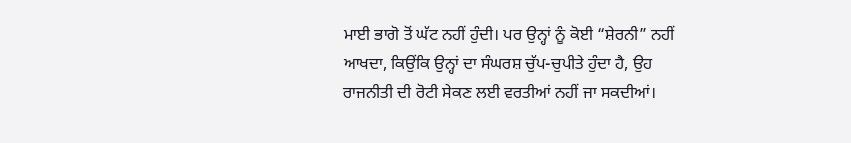ਮਾਈ ਭਾਗੋ ਤੋਂ ਘੱਟ ਨਹੀਂ ਹੁੰਦੀ। ਪਰ ਉਨ੍ਹਾਂ ਨੂੰ ਕੋਈ “ਸ਼ੇਰਨੀ” ਨਹੀਂ ਆਖਦਾ, ਕਿਉਂਕਿ ਉਨ੍ਹਾਂ ਦਾ ਸੰਘਰਸ਼ ਚੁੱਪ-ਚੁਪੀਤੇ ਹੁੰਦਾ ਹੈ, ਉਹ ਰਾਜਨੀਤੀ ਦੀ ਰੋਟੀ ਸੇਕਣ ਲਈ ਵਰਤੀਆਂ ਨਹੀਂ ਜਾ ਸਕਦੀਆਂ।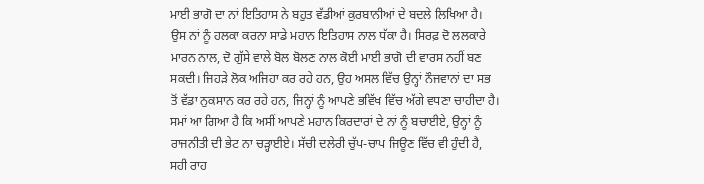ਮਾਈ ਭਾਗੋ ਦਾ ਨਾਂ ਇਤਿਹਾਸ ਨੇ ਬਹੁਤ ਵੱਡੀਆਂ ਕੁਰਬਾਨੀਆਂ ਦੇ ਬਦਲੇ ਲਿਖਿਆ ਹੈ। ਉਸ ਨਾਂ ਨੂੰ ਹਲਕਾ ਕਰਨਾ ਸਾਡੇ ਮਹਾਨ ਇਤਿਹਾਸ ਨਾਲ ਧੱਕਾ ਹੈ। ਸਿਰਫ਼ ਦੋ ਲਲਕਾਰੇ ਮਾਰਨ ਨਾਲ, ਦੋ ਗੁੱਸੇ ਵਾਲੇ ਬੋਲ ਬੋਲਣ ਨਾਲ ਕੋਈ ਮਾਈ ਭਾਗੋ ਦੀ ਵਾਰਸ ਨਹੀਂ ਬਣ ਸਕਦੀ। ਜਿਹੜੇ ਲੋਕ ਅਜਿਹਾ ਕਰ ਰਹੇ ਹਨ, ਉਹ ਅਸਲ ਵਿੱਚ ਉਨ੍ਹਾਂ ਨੌਜਵਾਨਾਂ ਦਾ ਸਭ ਤੋਂ ਵੱਡਾ ਨੁਕਸਾਨ ਕਰ ਰਹੇ ਹਨ, ਜਿਨ੍ਹਾਂ ਨੂੰ ਆਪਣੇ ਭਵਿੱਖ ਵਿੱਚ ਅੱਗੇ ਵਧਣਾ ਚਾਹੀਦਾ ਹੈ। ਸਮਾਂ ਆ ਗਿਆ ਹੈ ਕਿ ਅਸੀਂ ਆਪਣੇ ਮਹਾਨ ਕਿਰਦਾਰਾਂ ਦੇ ਨਾਂ ਨੂੰ ਬਚਾਈਏ, ਉਨ੍ਹਾਂ ਨੂੰ ਰਾਜਨੀਤੀ ਦੀ ਭੇਟ ਨਾ ਚੜ੍ਹਾਈਏ। ਸੱਚੀ ਦਲੇਰੀ ਚੁੱਪ-ਚਾਪ ਜਿਊਣ ਵਿੱਚ ਵੀ ਹੁੰਦੀ ਹੈ, ਸਹੀ ਰਾਹ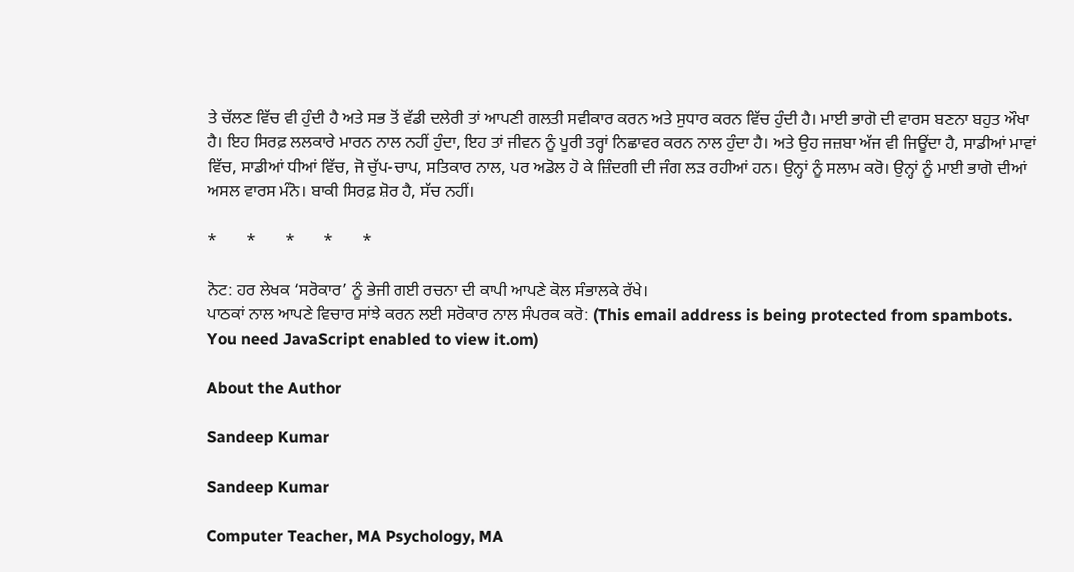ਤੇ ਚੱਲਣ ਵਿੱਚ ਵੀ ਹੁੰਦੀ ਹੈ ਅਤੇ ਸਭ ਤੋਂ ਵੱਡੀ ਦਲੇਰੀ ਤਾਂ ਆਪਣੀ ਗਲਤੀ ਸਵੀਕਾਰ ਕਰਨ ਅਤੇ ਸੁਧਾਰ ਕਰਨ ਵਿੱਚ ਹੁੰਦੀ ਹੈ। ਮਾਈ ਭਾਗੋ ਦੀ ਵਾਰਸ ਬਣਨਾ ਬਹੁਤ ਔਖਾ ਹੈ। ਇਹ ਸਿਰਫ਼ ਲਲਕਾਰੇ ਮਾਰਨ ਨਾਲ ਨਹੀਂ ਹੁੰਦਾ, ਇਹ ਤਾਂ ਜੀਵਨ ਨੂੰ ਪੂਰੀ ਤਰ੍ਹਾਂ ਨਿਛਾਵਰ ਕਰਨ ਨਾਲ ਹੁੰਦਾ ਹੈ। ਅਤੇ ਉਹ ਜਜ਼ਬਾ ਅੱਜ ਵੀ ਜਿਊਂਦਾ ਹੈ, ਸਾਡੀਆਂ ਮਾਵਾਂ ਵਿੱਚ, ਸਾਡੀਆਂ ਧੀਆਂ ਵਿੱਚ, ਜੋ ਚੁੱਪ-ਚਾਪ, ਸਤਿਕਾਰ ਨਾਲ, ਪਰ ਅਡੋਲ ਹੋ ਕੇ ਜ਼ਿੰਦਗੀ ਦੀ ਜੰਗ ਲੜ ਰਹੀਆਂ ਹਨ। ਉਨ੍ਹਾਂ ਨੂੰ ਸਲਾਮ ਕਰੋ। ਉਨ੍ਹਾਂ ਨੂੰ ਮਾਈ ਭਾਗੋ ਦੀਆਂ ਅਸਲ ਵਾਰਸ ਮੰਨੋ। ਬਾਕੀ ਸਿਰਫ਼ ਸ਼ੋਰ ਹੈ, ਸੱਚ ਨਹੀਂ।

*       *       *       *       *

ਨੋਟ: ਹਰ ਲੇਖਕ ‘ਸਰੋਕਾਰ’ ਨੂੰ ਭੇਜੀ ਗਈ ਰਚਨਾ ਦੀ ਕਾਪੀ ਆਪਣੇ ਕੋਲ ਸੰਭਾਲਕੇ ਰੱਖੇ।
ਪਾਠਕਾਂ ਨਾਲ ਆਪਣੇ ਵਿਚਾਰ ਸਾਂਝੇ ਕਰਨ ਲਈ ਸਰੋਕਾਰ ਨਾਲ ਸੰਪਰਕ ਕਰੋ: (This email address is being protected from spambots. You need JavaScript enabled to view it.om)

About the Author

Sandeep Kumar

Sandeep Kumar

Computer Teacher, MA Psychology, MA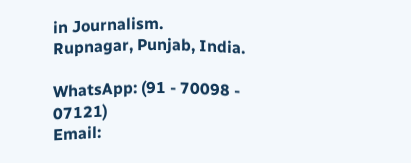in Journalism.
Rupnagar, Punjab, India.

WhatsApp: (91 - 70098 - 07121)
Email: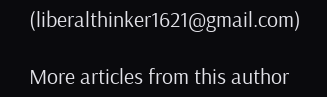(liberalthinker1621@gmail.com)

More articles from this author